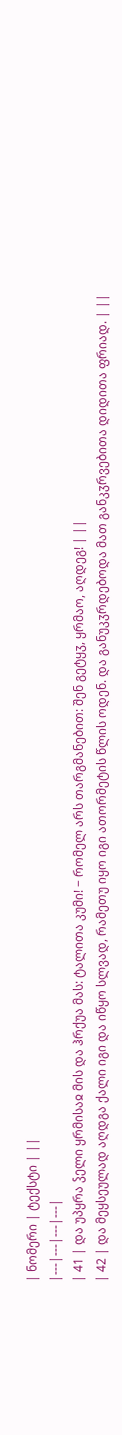| ნომერი | ტექსტი | ||
|---|---|---|---|
| 41 | და უპყრა ჴელი ყრმისაჲ მის და ჰრქუა მას: ტალითა კუმი! − რომელ არს თარგმანებით: შენ გეტყჳ, ყრმაო, აღდეგ! | ||
| 42 | და მეყსეულად აღდგა ქალი იგი და იწყო სლვად, რამეთუ იყო იგი ათორმეტის წლის ოდენ. და განუკჳრდებოდა მათ განკჳრვებითა დიდითა ფრიად. | ||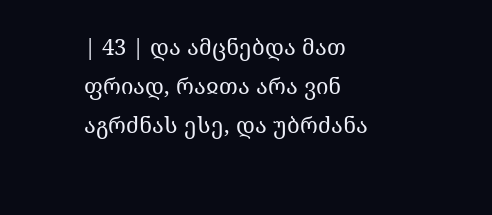| 43 | და ამცნებდა მათ ფრიად, რაჲთა არა ვინ აგრძნას ესე, და უბრძანა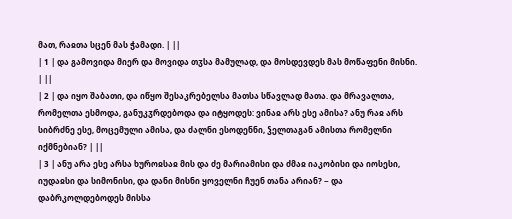მათ, რაჲთა სცენ მას ჭამადი. | ||
| 1 | და გამოვიდა მიერ და მოვიდა თჳსა მამულად, და მოსდევდეს მას მოწაფენი მისნი. | ||
| 2 | და იყო შაბათი, და იწყო შესაკრებელსა მათსა სწავლად მათა. და მრავალთა, რომელთა ესმოდა, განუკჳრდებოდა და იტყოდეს: ვინაჲ არს ესე ამისა? ანუ რაჲ არს სიბრძნე ესე, მოცემული ამისა, და ძალნი ესოდენნი, ჴელთაგან ამისთა რომელნი იქმნებიან? | ||
| 3 | ანუ არა ესე არსა ხუროჲსაჲ მის და ძე მარიამისი და ძმაჲ იაკობისი და იოსესი, იუდაჲსი და სიმონისი, და დანი მისნი ყოველნი ჩუენ თანა არიან? − და დაბრკოლდებოდეს მისსა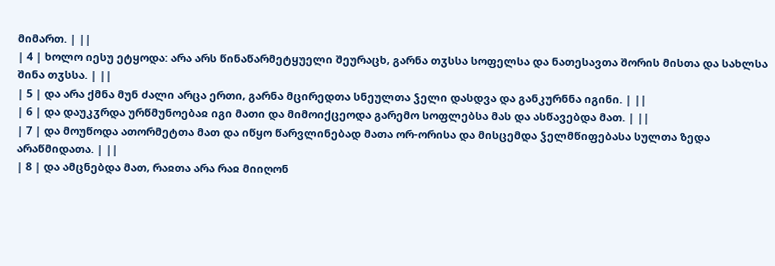მიმართ. | ||
| 4 | ხოლო იესუ ეტყოდა: არა არს წინაწარმეტყუელი შეურაცხ, გარნა თჳსსა სოფელსა და ნათესავთა შორის მისთა და სახლსა შინა თჳსსა. | ||
| 5 | და არა ქმნა მუნ ძალი არცა ერთი, გარნა მცირედთა სნეულთა ჴელი დასდვა და განკურნნა იგინი. | ||
| 6 | და დაუკჳრდა ურწმუნოებაჲ იგი მათი და მიმოიქცეოდა გარემო სოფლებსა მას და ასწავებდა მათ. | ||
| 7 | და მოუწოდა ათორმეტთა მათ და იწყო წარვლინებად მათა ორ-ორისა და მისცემდა ჴელმწიფებასა სულთა ზედა არაწმიდათა. | ||
| 8 | და ამცნებდა მათ, რაჲთა არა რაჲ მიიღონ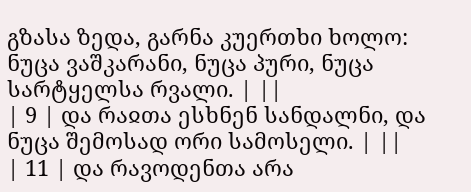გზასა ზედა, გარნა კუერთხი ხოლო: ნუცა ვაშკარანი, ნუცა პური, ნუცა სარტყელსა რვალი. | ||
| 9 | და რაჲთა ესხნენ სანდალნი, და ნუცა შემოსად ორი სამოსელი. | ||
| 11 | და რავოდენთა არა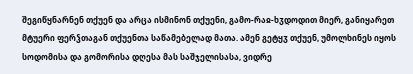შეგიწყნარნენ თქუენ და არცა ისმინონ თქუენი, გამო-რაჲ-ხჳდოდით მიერ, განიყარეთ მტუერი ფერჴთაგან თქუენთა საწამებელად მათა. ამენ გეტყჳ თქუენ, უმოლხინეს იყოს სოდომისა და გომორისა დღესა მას საშჯელისასა, ვიდრე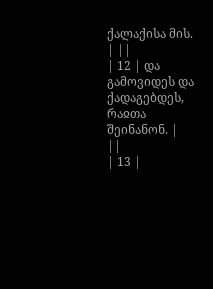ქალაქისა მის. | ||
| 12 | და გამოვიდეს და ქადაგებდეს, რაჲთა შეინანონ. | ||
| 13 |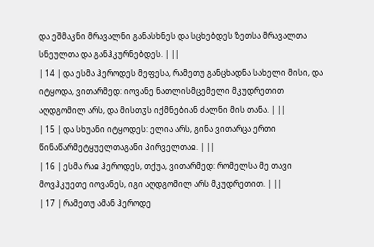და ეშმაკნი მრავალნი განასხნეს და სცხებდეს ზეთსა მრავალთა სნეულთა და განჰკურნებდეს. | ||
| 14 | და ესმა ჰეროდეს მეფესა, რამეთუ განცხადნა სახელი მისი, და იტყოდა, ვითარმედ: იოვანე ნათლისმცემელი მკუდრეთით აღდგომილ არს, და მისთჳს იქმნებიან ძალნი მის თანა. | ||
| 15 | და სხუანი იტყოდეს: ელია არს, გინა ვითარცა ერთი წინაწარმეტყუელთაგანი პირველთაჲ. | ||
| 16 | ესმა რაჲ ჰეროდეს, თქუა, ვითარმედ: რომელსა მე თავი მოვჰკუეთე იოვანეს, იგი აღდგომილ არს მკუდრეთით. | ||
| 17 | რამეთუ ამან ჰეროდე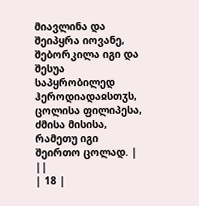მიავლინა და შეიპყრა იოვანე, შებორკილა იგი და შესუა საპყრობილედ ჰეროდიადაჲსთჳს, ცოლისა ფილიპესა, ძმისა მისისა, რამეთუ იგი შეირთო ცოლად. | ||
| 18 |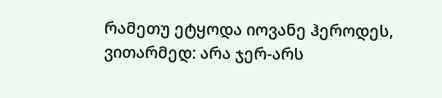რამეთუ ეტყოდა იოვანე ჰეროდეს, ვითარმედ: არა ჯერ-არს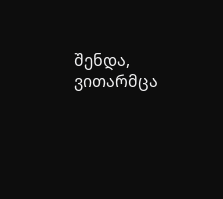შენდა, ვითარმცა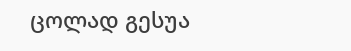ცოლად გესუა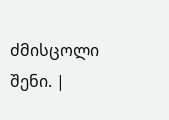ძმისცოლი შენი. |